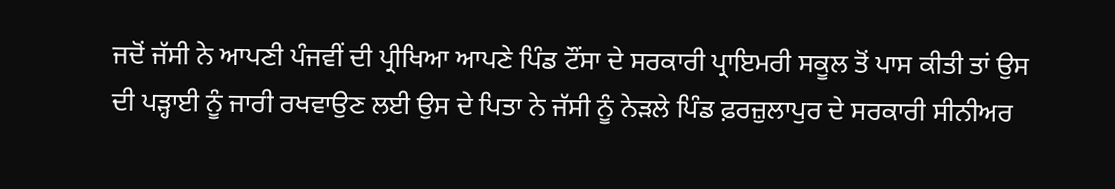ਜਦੋਂ ਜੱਸੀ ਨੇ ਆਪਣੀ ਪੰਜਵੀਂ ਦੀ ਪ੍ਰੀਖਿਆ ਆਪਣੇ ਪਿੰਡ ਟੌਂਸਾ ਦੇ ਸਰਕਾਰੀ ਪ੍ਰਾਇਮਰੀ ਸਕੂਲ ਤੋਂ ਪਾਸ ਕੀਤੀ ਤਾਂ ਉਸ ਦੀ ਪੜ੍ਹਾਈ ਨੂੰ ਜਾਰੀ ਰਖਵਾਉਣ ਲਈ ਉਸ ਦੇ ਪਿਤਾ ਨੇ ਜੱਸੀ ਨੂੰ ਨੇੜਲੇ ਪਿੰਡ ਫ਼ਰਜ਼ੁਲਾਪੁਰ ਦੇ ਸਰਕਾਰੀ ਸੀਨੀਅਰ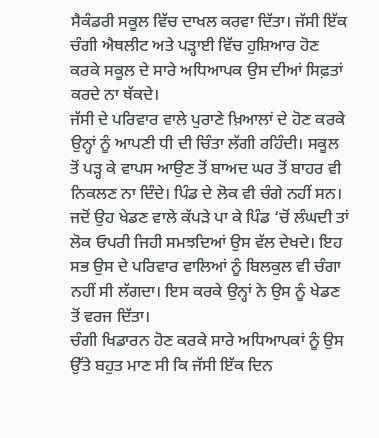ਸੈਕੰਡਰੀ ਸਕੂਲ ਵਿੱਚ ਦਾਖਲ ਕਰਵਾ ਦਿੱਤਾ। ਜੱਸੀ ਇੱਕ ਚੰਗੀ ਐਥਲੀਟ ਅਤੇ ਪੜ੍ਹਾਈ ਵਿੱਚ ਹੁਸ਼ਿਆਰ ਹੋਣ ਕਰਕੇ ਸਕੂਲ ਦੇ ਸਾਰੇ ਅਧਿਆਪਕ ਉਸ ਦੀਆਂ ਸਿਫ਼ਤਾਂ ਕਰਦੇ ਨਾ ਥੱਕਦੇ।
ਜੱਸੀ ਦੇ ਪਰਿਵਾਰ ਵਾਲੇ ਪੁਰਾਣੇ ਖ਼ਿਆਲਾਂ ਦੇ ਹੋਣ ਕਰਕੇ ਉਨ੍ਹਾਂ ਨੂੰ ਆਪਣੀ ਧੀ ਦੀ ਚਿੰਤਾ ਲੱਗੀ ਰਹਿੰਦੀ। ਸਕੂਲ ਤੋਂ ਪੜ੍ਹ ਕੇ ਵਾਪਸ ਆਉਣ ਤੋਂ ਬਾਅਦ ਘਰ ਤੋਂ ਬਾਹਰ ਵੀ ਨਿਕਲਣ ਨਾ ਦਿੰਦੇ। ਪਿੰਡ ਦੇ ਲੋਕ ਵੀ ਚੰਗੇ ਨਹੀਂ ਸਨ। ਜਦੋਂ ਉਹ ਖੇਡਣ ਵਾਲੇ ਕੱਪੜੇ ਪਾ ਕੇ ਪਿੰਡ ‘ਚੋਂ ਲੰਘਦੀ ਤਾਂ ਲੋਕ ਓਪਰੀ ਜਿਹੀ ਸਮਝਦਿਆਂ ਉਸ ਵੱਲ ਦੇਖਦੇ। ਇਹ ਸਭ ਉਸ ਦੇ ਪਰਿਵਾਰ ਵਾਲਿਆਂ ਨੂੰ ਬਿਲਕੁਲ ਵੀ ਚੰਗਾ ਨਹੀਂ ਸੀ ਲੱਗਦਾ। ਇਸ ਕਰਕੇ ਉਨ੍ਹਾਂ ਨੇ ਉਸ ਨੂੰ ਖੇਡਣ ਤੋਂ ਵਰਜ ਦਿੱਤਾ।
ਚੰਗੀ ਖਿਡਾਰਨ ਹੋਣ ਕਰਕੇ ਸਾਰੇ ਅਧਿਆਪਕਾਂ ਨੂੰ ਉਸ ਉੱਤੇ ਬਹੁਤ ਮਾਣ ਸੀ ਕਿ ਜੱਸੀ ਇੱਕ ਦਿਨ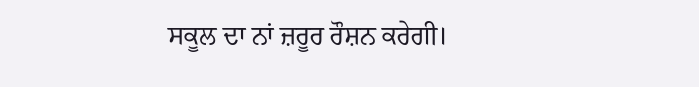ਸਕੂਲ ਦਾ ਨਾਂ ਜ਼ਰੂਰ ਰੌਸ਼ਨ ਕਰੇਗੀ।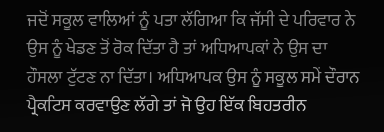ਜਦੋਂ ਸਕੂਲ ਵਾਲਿਆਂ ਨੂੰ ਪਤਾ ਲੱਗਿਆ ਕਿ ਜੱਸੀ ਦੇ ਪਰਿਵਾਰ ਨੇ ਉਸ ਨੂੰ ਖੇਡਣ ਤੋਂ ਰੋਕ ਦਿੱਤਾ ਹੈ ਤਾਂ ਅਧਿਆਪਕਾਂ ਨੇ ਉਸ ਦਾ ਹੌਸਲਾ ਟੁੱਟਣ ਨਾ ਦਿੱਤਾ। ਅਧਿਆਪਕ ਉਸ ਨੂੰ ਸਕੂਲ ਸਮੇਂ ਦੌਰਾਨ ਪ੍ਰੈਕਟਿਸ ਕਰਵਾਉਣ ਲੱਗੇ ਤਾਂ ਜੋ ਉਹ ਇੱਕ ਬਿਹਤਰੀਨ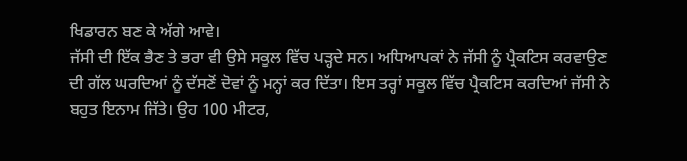ਖਿਡਾਰਨ ਬਣ ਕੇ ਅੱਗੇ ਆਵੇ।
ਜੱਸੀ ਦੀ ਇੱਕ ਭੈਣ ਤੇ ਭਰਾ ਵੀ ਉਸੇ ਸਕੂਲ ਵਿੱਚ ਪੜ੍ਹਦੇ ਸਨ। ਅਧਿਆਪਕਾਂ ਨੇ ਜੱਸੀ ਨੂੰ ਪ੍ਰੈਕਟਿਸ ਕਰਵਾਉਣ ਦੀ ਗੱਲ ਘਰਦਿਆਂ ਨੂੰ ਦੱਸਣੋਂ ਦੋਵਾਂ ਨੂੰ ਮਨ੍ਹਾਂ ਕਰ ਦਿੱਤਾ। ਇਸ ਤਰ੍ਹਾਂ ਸਕੂਲ ਵਿੱਚ ਪ੍ਰੈਕਟਿਸ ਕਰਦਿਆਂ ਜੱਸੀ ਨੇ ਬਹੁਤ ਇਨਾਮ ਜਿੱਤੇ। ਉਹ 100 ਮੀਟਰ,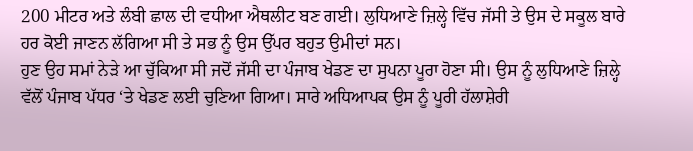200 ਮੀਟਰ ਅਤੇ ਲੰਬੀ ਛਾਲ ਦੀ ਵਧੀਆ ਐਥਲੀਟ ਬਣ ਗਈ। ਲੁਧਿਆਣੇ ਜ਼ਿਲ੍ਹੇ ਵਿੱਚ ਜੱਸੀ ਤੇ ਉਸ ਦੇ ਸਕੂਲ ਬਾਰੇ ਹਰ ਕੋਈ ਜਾਣਨ ਲੱਗਿਆ ਸੀ ਤੇ ਸਭ ਨੂੰ ਉਸ ਉੱਪਰ ਬਹੁਤ ਉਮੀਦਾਂ ਸਨ।
ਹੁਣ ਉਹ ਸਮਾਂ ਨੇੜੇ ਆ ਚੁੱਕਿਆ ਸੀ ਜਦੋਂ ਜੱਸੀ ਦਾ ਪੰਜਾਬ ਖੇਡਣ ਦਾ ਸੁਪਨਾ ਪੂਰਾ ਹੋਣਾ ਸੀ। ਉਸ ਨੂੰ ਲੁਧਿਆਣੇ ਜ਼ਿਲ੍ਹੇ ਵੱਲੋਂ ਪੰਜਾਬ ਪੱਧਰ ‘ਤੇ ਖੇਡਣ ਲਈ ਚੁਣਿਆ ਗਿਆ। ਸਾਰੇ ਅਧਿਆਪਕ ਉਸ ਨੂੰ ਪੂਰੀ ਹੱਲਾਸ਼ੇਰੀ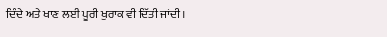ਦਿੰਦੇ ਅਤੇ ਖਾਣ ਲਈ ਪੂਰੀ ਖੁਰਾਕ ਵੀ ਦਿੱਤੀ ਜਾਂਦੀ।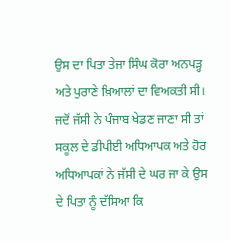ਉਸ ਦਾ ਪਿਤਾ ਤੇਜਾ ਸਿੰਘ ਕੋਰਾ ਅਨਪੜ੍ਹ ਅਤੇ ਪੁਰਾਣੇ ਖ਼ਿਆਲਾਂ ਦਾ ਵਿਅਕਤੀ ਸੀ। ਜਦੋਂ ਜੱਸੀ ਨੇ ਪੰਜਾਬ ਖੇਡਣ ਜਾਣਾ ਸੀ ਤਾਂ ਸਕੂਲ ਦੇ ਡੀਪੀਈ ਅਧਿਆਪਕ ਅਤੇ ਹੋਰ ਅਧਿਆਪਕਾਂ ਨੇ ਜੱਸੀ ਦੇ ਘਰ ਜਾ ਕੇ ਉਸ ਦੇ ਪਿਤਾ ਨੂੰ ਦੱਸਿਆ ਕਿ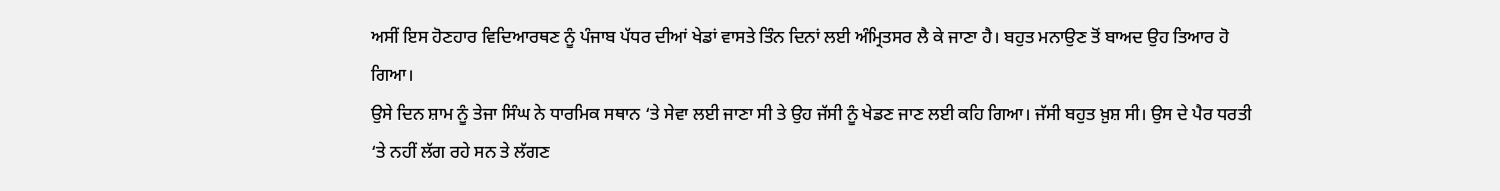ਅਸੀਂ ਇਸ ਹੋਣਹਾਰ ਵਿਦਿਆਰਥਣ ਨੂੰ ਪੰਜਾਬ ਪੱਧਰ ਦੀਆਂ ਖੇਡਾਂ ਵਾਸਤੇ ਤਿੰਨ ਦਿਨਾਂ ਲਈ ਅੰਮ੍ਰਿਤਸਰ ਲੈ ਕੇ ਜਾਣਾ ਹੈ। ਬਹੁਤ ਮਨਾਉਣ ਤੋਂ ਬਾਅਦ ਉਹ ਤਿਆਰ ਹੋ ਗਿਆ।
ਉਸੇ ਦਿਨ ਸ਼ਾਮ ਨੂੰ ਤੇਜਾ ਸਿੰਘ ਨੇ ਧਾਰਮਿਕ ਸਥਾਨ ‘ਤੇ ਸੇਵਾ ਲਈ ਜਾਣਾ ਸੀ ਤੇ ਉਹ ਜੱਸੀ ਨੂੰ ਖੇਡਣ ਜਾਣ ਲਈ ਕਹਿ ਗਿਆ। ਜੱਸੀ ਬਹੁਤ ਖ਼ੁਸ਼ ਸੀ। ਉਸ ਦੇ ਪੈਰ ਧਰਤੀ ‘ਤੇ ਨਹੀਂ ਲੱਗ ਰਹੇ ਸਨ ਤੇ ਲੱਗਣ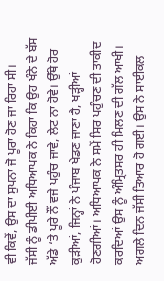ਵੀ ਕਿਵੇਂ, ਉਸ ਦਾ ਸੁਪਨਾ ਜੋ ਪੂਰਾ ਹੋਣ ਜਾ ਰਿਹਾ ਸੀ।
ਜੱਸੀ ਨੂੰ ਡੀਪੀਈ ਅਧਿਆਪਕ ਨੇ ਕਿਹਾ ਕਿ ਉਹ ਖੰਨੇ ਦੇ ਬੱਸ ਅੱਡੇ ‘ਤੇ ਪੂਰੇ ਨੌਂ ਵਜੇ ਪਹੁੰਚ ਜਾਵੇ, ਲੇਟ ਨਾ ਹੋਵੇ। ਉੱਥੇ ਹੋਰ ਕੁੜੀਆਂ, ਜਿਨ੍ਹਾਂ ਨੇ ਪੰਜਾਬ ਖੇਡਣ ਜਾਣਾ ਹੈ, ਖੜ੍ਹੀਆਂ ਹੋਣਗੀਆਂ। ਅਧਿਆਪਕ ਨੇ ਸਮੇਂ ਸਿਰ ਪਹੁੰਚਣ ਦੀ ਤਾਕੀਦ ਕਰਦਿਆਂ ਉਸ ਨੂੰ ਅੰਮ੍ਰਿਤਸਰ ਹੀ ਮਿਲਣ ਦੀ ਗੱਲ ਆਖੀ।
ਅਗਲੇ ਦਿਨ ਜੱਸੀ ਤਿਆਰ ਹੋ ਗਈ। ਉਸ ਨੇ ਸਾਈਕਲ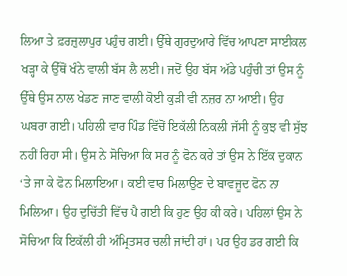ਲਿਆ ਤੇ ਫ਼ਰਜ਼ੁਲਾਪੁਰ ਪਹੁੰਚ ਗਈ। ਉੱਥੇ ਗੁਰਦੁਆਰੇ ਵਿੱਚ ਆਪਣਾ ਸਾਈਕਲ ਖੜ੍ਹਾ ਕੇ ਉੱਥੋਂ ਖੰਨੇ ਵਾਲੀ ਬੱਸ ਲੈ ਲਈ। ਜਦੋਂ ਉਹ ਬੱਸ ਅੱਡੇ ਪਹੁੰਚੀ ਤਾਂ ਉਸ ਨੂੰ ਉੱਥੇ ਉਸ ਨਾਲ ਖੇਡਣ ਜਾਣ ਵਾਲੀ ਕੋਈ ਕੁੜੀ ਵੀ ਨਜ਼ਰ ਨਾ ਆਈ। ਉਹ ਘਬਰਾ ਗਈ। ਪਹਿਲੀ ਵਾਰ ਪਿੰਡ ਵਿੱਚੋਂ ਇਕੱਲੀ ਨਿਕਲੀ ਜੱਸੀ ਨੂੰ ਕੁਝ ਵੀ ਸੁੱਝ ਨਹੀਂ ਰਿਹਾ ਸੀ। ਉਸ ਨੇ ਸੋਚਿਆ ਕਿ ਸਰ ਨੂੰ ਫੋਨ ਕਰੇ ਤਾਂ ਉਸ ਨੇ ਇੱਕ ਦੁਕਾਨ ‘ਤੇ ਜਾ ਕੇ ਫੋਨ ਮਿਲਾਇਆ। ਕਈ ਵਾਰ ਮਿਲਾਉਣ ਦੇ ਬਾਵਜੂਦ ਫੋਨ ਨਾ ਮਿਲਿਆ। ਉਹ ਦੁਚਿੱਤੀ ਵਿੱਚ ਪੈ ਗਈ ਕਿ ਹੁਣ ਉਹ ਕੀ ਕਰੇ। ਪਹਿਲਾਂ ਉਸ ਨੇ ਸੋਚਿਆ ਕਿ ਇਕੱਲੀ ਹੀ ਅੰਮ੍ਰਿਤਸਰ ਚਲੀ ਜਾਂਦੀ ਹਾਂ। ਪਰ ਉਹ ਡਰ ਗਈ ਕਿ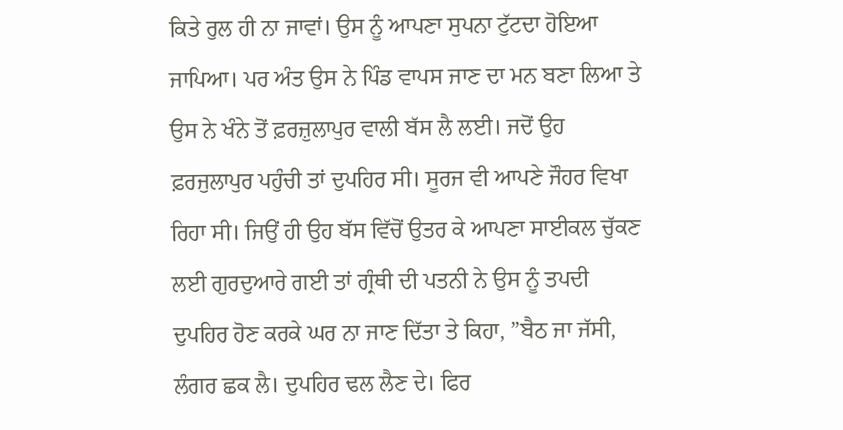ਕਿਤੇ ਰੁਲ ਹੀ ਨਾ ਜਾਵਾਂ। ਉਸ ਨੂੰ ਆਪਣਾ ਸੁਪਨਾ ਟੁੱਟਦਾ ਹੋਇਆ ਜਾਪਿਆ। ਪਰ ਅੰਤ ਉਸ ਨੇ ਪਿੰਡ ਵਾਪਸ ਜਾਣ ਦਾ ਮਨ ਬਣਾ ਲਿਆ ਤੇ ਉਸ ਨੇ ਖੰਨੇ ਤੋਂ ਫ਼ਰਜ਼ੁਲਾਪੁਰ ਵਾਲੀ ਬੱਸ ਲੈ ਲਈ। ਜਦੋਂ ਉਹ ਫ਼ਰਜੁਲਾਪੁਰ ਪਹੁੰਚੀ ਤਾਂ ਦੁਪਹਿਰ ਸੀ। ਸੂਰਜ ਵੀ ਆਪਣੇ ਜੌਹਰ ਵਿਖਾ ਰਿਹਾ ਸੀ। ਜਿਉਂ ਹੀ ਉਹ ਬੱਸ ਵਿੱਚੋਂ ਉਤਰ ਕੇ ਆਪਣਾ ਸਾਈਕਲ ਚੁੱਕਣ ਲਈ ਗੁਰਦੁਆਰੇ ਗਈ ਤਾਂ ਗ੍ਰੰਥੀ ਦੀ ਪਤਨੀ ਨੇ ਉਸ ਨੂੰ ਤਪਦੀ ਦੁਪਹਿਰ ਹੋਣ ਕਰਕੇ ਘਰ ਨਾ ਜਾਣ ਦਿੱਤਾ ਤੇ ਕਿਹਾ, ”ਬੈਠ ਜਾ ਜੱਸੀ, ਲੰਗਰ ਛਕ ਲੈ। ਦੁਪਹਿਰ ਢਲ ਲੈਣ ਦੇ। ਫਿਰ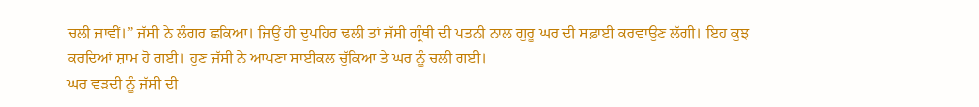ਚਲੀ ਜਾਵੀਂ।” ਜੱਸੀ ਨੇ ਲੰਗਰ ਛਕਿਆ। ਜਿਉਂ ਹੀ ਦੁਪਹਿਰ ਢਲੀ ਤਾਂ ਜੱਸੀ ਗ੍ਰੰਥੀ ਦੀ ਪਤਨੀ ਨਾਲ ਗੁਰੂ ਘਰ ਦੀ ਸਫ਼ਾਈ ਕਰਵਾਉਣ ਲੱਗੀ। ਇਹ ਕੁਝ ਕਰਦਿਆਂ ਸ਼ਾਮ ਹੋ ਗਈ। ਹੁਣ ਜੱਸੀ ਨੇ ਆਪਣਾ ਸਾਈਕਲ ਚੁੱਕਿਆ ਤੇ ਘਰ ਨੂੰ ਚਲੀ ਗਈ।
ਘਰ ਵੜਦੀ ਨੂੰ ਜੱਸੀ ਦੀ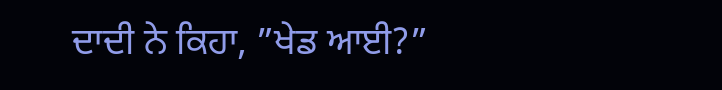ਦਾਦੀ ਨੇ ਕਿਹਾ, ”ਖੇਡ ਆਈ?”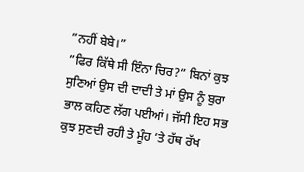”ਨਹੀਂ ਬੇਬੇ।”
”ਫਿਰ ਕਿੱਥੇ ਸੀ ਇੰਨਾ ਚਿਰ?” ਬਿਨਾਂ ਕੁਝ ਸੁਣਿਆਂ ਉਸ ਦੀ ਦਾਦੀ ਤੇ ਮਾਂ ਉਸ ਨੂੰ ਬੁਰਾ ਭਾਲ ਕਹਿਣ ਲੱਗ ਪਈਆਂ। ਜੱਸੀ ਇਹ ਸਭ ਕੁਝ ਸੁਣਦੀ ਰਹੀ ਤੇ ਮੂੰਹ ‘ਤੇ ਹੱਥ ਰੱਖ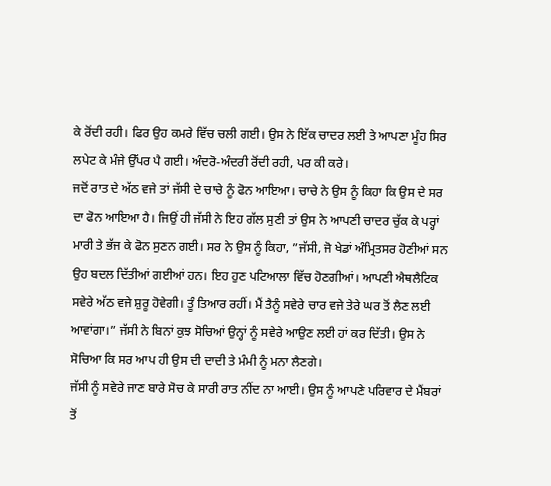ਕੇ ਰੋਂਦੀ ਰਹੀ। ਫਿਰ ਉਹ ਕਮਰੇ ਵਿੱਚ ਚਲੀ ਗਈ। ਉਸ ਨੇ ਇੱਕ ਚਾਦਰ ਲਈ ਤੇ ਆਪਣਾ ਮੂੰਹ ਸਿਰ ਲਪੇਟ ਕੇ ਮੰਜੇ ਉੱਪਰ ਪੈ ਗਈ। ਅੰਦਰੋ-ਅੰਦਰੀ ਰੋਂਦੀ ਰਹੀ, ਪਰ ਕੀ ਕਰੇ।
ਜਦੋਂ ਰਾਤ ਦੇ ਅੱਠ ਵਜੇ ਤਾਂ ਜੱਸੀ ਦੇ ਚਾਚੇ ਨੂੰ ਫੋਨ ਆਇਆ। ਚਾਚੇ ਨੇ ਉਸ ਨੂੰ ਕਿਹਾ ਕਿ ਉਸ ਦੇ ਸਰ ਦਾ ਫੋਨ ਆਇਆ ਹੈ। ਜਿਉਂ ਹੀ ਜੱਸੀ ਨੇ ਇਹ ਗੱਲ ਸੁਣੀ ਤਾਂ ਉਸ ਨੇ ਆਪਣੀ ਚਾਦਰ ਚੁੱਕ ਕੇ ਪਰ੍ਹਾਂ ਮਾਰੀ ਤੇ ਭੱਜ ਕੇ ਫੋਨ ਸੁਣਨ ਗਈ। ਸਰ ਨੇ ਉਸ ਨੂੰ ਕਿਹਾ, ”ਜੱਸੀ, ਜੋ ਖੇਡਾਂ ਅੰਮ੍ਰਿਤਸਰ ਹੋਣੀਆਂ ਸਨ ਉਹ ਬਦਲ ਦਿੱਤੀਆਂ ਗਈਆਂ ਹਨ। ਇਹ ਹੁਣ ਪਟਿਆਲਾ ਵਿੱਚ ਹੋਣਗੀਆਂ। ਆਪਣੀ ਐਥਲੈਟਿਕ ਸਵੇਰੇ ਅੱਠ ਵਜੇ ਸ਼ੁਰੂ ਹੋਵੇਗੀ। ਤੂੰ ਤਿਆਰ ਰਹੀਂ। ਮੈਂ ਤੈਨੂੰ ਸਵੇਰੇ ਚਾਰ ਵਜੇ ਤੇਰੇ ਘਰ ਤੋਂ ਲੈਣ ਲਈ ਆਵਾਂਗਾ।” ਜੱਸੀ ਨੇ ਬਿਨਾਂ ਕੁਝ ਸੋਚਿਆਂ ਉਨ੍ਹਾਂ ਨੂੰ ਸਵੇਰੇ ਆਉਣ ਲਈ ਹਾਂ ਕਰ ਦਿੱਤੀ। ਉਸ ਨੇ ਸੋਚਿਆ ਕਿ ਸਰ ਆਪ ਹੀ ਉਸ ਦੀ ਦਾਦੀ ਤੇ ਮੰਮੀ ਨੂੰ ਮਨਾ ਲੈਣਗੇ।
ਜੱਸੀ ਨੂੰ ਸਵੇਰੇ ਜਾਣ ਬਾਰੇ ਸੋਚ ਕੇ ਸਾਰੀ ਰਾਤ ਨੀਂਦ ਨਾ ਆਈ। ਉਸ ਨੂੰ ਆਪਣੇ ਪਰਿਵਾਰ ਦੇ ਮੈਂਬਰਾਂ ਤੋਂ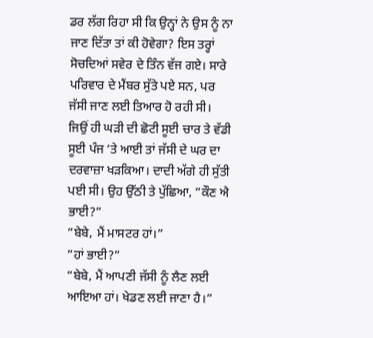ਡਰ ਲੱਗ ਰਿਹਾ ਸੀ ਕਿ ਉਨ੍ਹਾਂ ਨੇ ਉਸ ਨੂੰ ਨਾ ਜਾਣ ਦਿੱਤਾ ਤਾਂ ਕੀ ਹੋਵੇਗਾ? ਇਸ ਤਰ੍ਹਾਂ ਸੋਚਦਿਆਂ ਸਵੇਰ ਦੇ ਤਿੰਨ ਵੱਜ ਗਏ। ਸਾਰੇ ਪਰਿਵਾਰ ਦੇ ਮੈਂਬਰ ਸੁੱਤੇ ਪਏ ਸਨ, ਪਰ ਜੱਸੀ ਜਾਣ ਲਈ ਤਿਆਰ ਹੋ ਰਹੀ ਸੀ। ਜਿਉਂ ਹੀ ਘੜੀ ਦੀ ਛੋਟੀ ਸੂਈ ਚਾਰ ਤੇ ਵੱਡੀ ਸੂਈ ਪੰਜ ‘ਤੇ ਆਈ ਤਾਂ ਜੱਸੀ ਦੇ ਘਰ ਦਾ ਦਰਵਾਜ਼ਾ ਖੜਕਿਆ। ਦਾਦੀ ਅੱਗੇ ਹੀ ਸੁੱਤੀ ਪਈ ਸੀ। ਉਹ ਉੱਠੀ ਤੇ ਪੁੱਛਿਆ, ”ਕੌਣ ਐ ਭਾਈ?”
”ਬੇਬੇ, ਮੈਂ ਮਾਸਟਰ ਹਾਂ।”
”ਹਾਂ ਭਾਈ?”
”ਬੇਬੇ, ਮੈਂ ਆਪਣੀ ਜੱਸੀ ਨੂੰ ਲੈਣ ਲਈ ਆਇਆ ਹਾਂ। ਖੇਡਣ ਲਈ ਜਾਣਾ ਹੈ।”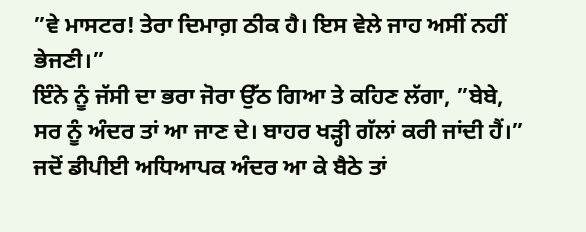”ਵੇ ਮਾਸਟਰ! ਤੇਰਾ ਦਿਮਾਗ਼ ਠੀਕ ਹੈ। ਇਸ ਵੇਲੇ ਜਾਹ ਅਸੀਂ ਨਹੀਂ ਭੇਜਣੀ।”
ਇੰਨੇ ਨੂੰ ਜੱਸੀ ਦਾ ਭਰਾ ਜੋਰਾ ਉੱਠ ਗਿਆ ਤੇ ਕਹਿਣ ਲੱਗਾ, ”ਬੇਬੇ, ਸਰ ਨੂੰ ਅੰਦਰ ਤਾਂ ਆ ਜਾਣ ਦੇ। ਬਾਹਰ ਖੜ੍ਹੀ ਗੱਲਾਂ ਕਰੀ ਜਾਂਦੀ ਹੈਂ।”
ਜਦੋਂ ਡੀਪੀਈ ਅਧਿਆਪਕ ਅੰਦਰ ਆ ਕੇ ਬੈਠੇ ਤਾਂ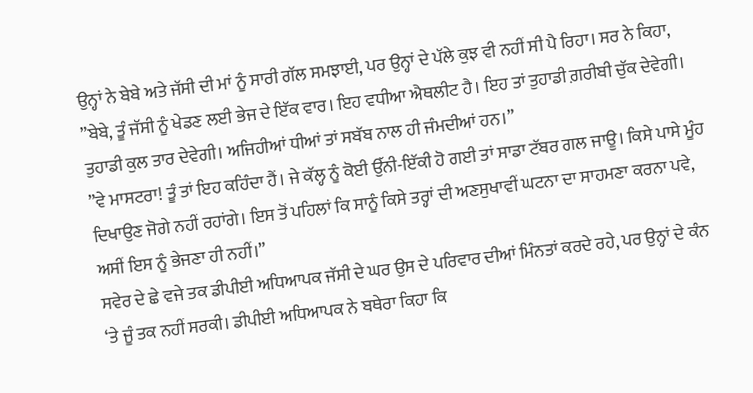ਉਨ੍ਹਾਂ ਨੇ ਬੇਬੇ ਅਤੇ ਜੱਸੀ ਦੀ ਮਾਂ ਨੂੰ ਸਾਰੀ ਗੱਲ ਸਮਝਾਈ, ਪਰ ਉਨ੍ਹਾਂ ਦੇ ਪੱਲੇ ਕੁਝ ਵੀ ਨਹੀਂ ਸੀ ਪੈ ਰਿਹਾ। ਸਰ ਨੇ ਕਿਹਾ, ”ਬੇਬੇ, ਤੂੰ ਜੱਸੀ ਨੂੰ ਖੇਡਣ ਲਈ ਭੇਜ ਦੇ ਇੱਕ ਵਾਰ। ਇਹ ਵਧੀਆ ਐਥਲੀਟ ਹੈ। ਇਹ ਤਾਂ ਤੁਹਾਡੀ ਗ਼ਰੀਬੀ ਚੁੱਕ ਦੇਵੇਗੀ। ਤੁਹਾਡੀ ਕੁਲ ਤਾਰ ਦੇਵੇਗੀ। ਅਜਿਹੀਆਂ ਧੀਆਂ ਤਾਂ ਸਬੱਬ ਨਾਲ ਹੀ ਜੰਮਦੀਆਂ ਹਨ।”
”ਵੇ ਮਾਸਟਰਾ! ਤੂੰ ਤਾਂ ਇਹ ਕਹਿੰਦਾ ਹੈਂ। ਜੇ ਕੱਲ੍ਹ ਨੂੰ ਕੋਈ ਉੱਨੀ-ਇੱਕੀ ਹੋ ਗਈ ਤਾਂ ਸਾਡਾ ਟੱਬਰ ਗਲ ਜਾਊ। ਕਿਸੇ ਪਾਸੇ ਮੂੰਹ ਦਿਖਾਉਣ ਜੋਗੇ ਨਹੀਂ ਰਹਾਂਗੇ। ਇਸ ਤੋਂ ਪਹਿਲਾਂ ਕਿ ਸਾਨੂੰ ਕਿਸੇ ਤਰ੍ਹਾਂ ਦੀ ਅਣਸੁਖਾਵੀਂ ਘਟਨਾ ਦਾ ਸਾਹਮਣਾ ਕਰਨਾ ਪਵੇ, ਅਸੀਂ ਇਸ ਨੂੰ ਭੇਜਣਾ ਹੀ ਨਹੀਂ।”
ਸਵੇਰ ਦੇ ਛੇ ਵਜੇ ਤਕ ਡੀਪੀਈ ਅਧਿਆਪਕ ਜੱਸੀ ਦੇ ਘਰ ਉਸ ਦੇ ਪਰਿਵਾਰ ਦੀਆਂ ਮਿੰਨਤਾਂ ਕਰਦੇ ਰਹੇ, ਪਰ ਉਨ੍ਹਾਂ ਦੇ ਕੰਨ ‘ਤੇ ਜੂੰ ਤਕ ਨਹੀਂ ਸਰਕੀ। ਡੀਪੀਈ ਅਧਿਆਪਕ ਨੇ ਬਥੇਰਾ ਕਿਹਾ ਕਿ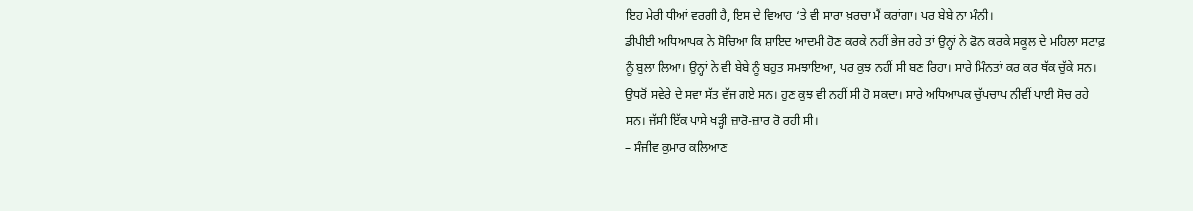ਇਹ ਮੇਰੀ ਧੀਆਂ ਵਰਗੀ ਹੈ, ਇਸ ਦੇ ਵਿਆਹ ‘ਤੇ ਵੀ ਸਾਰਾ ਖ਼ਰਚਾ ਮੈਂ ਕਰਾਂਗਾ। ਪਰ ਬੇਬੇ ਨਾ ਮੰਨੀ।
ਡੀਪੀਈ ਅਧਿਆਪਕ ਨੇ ਸੋਚਿਆ ਕਿ ਸ਼ਾਇਦ ਆਦਮੀ ਹੋਣ ਕਰਕੇ ਨਹੀਂ ਭੇਜ ਰਹੇ ਤਾਂ ਉਨ੍ਹਾਂ ਨੇ ਫੋਨ ਕਰਕੇ ਸਕੂਲ ਦੇ ਮਹਿਲਾ ਸਟਾਫ਼ ਨੂੰ ਬੁਲਾ ਲਿਆ। ਉਨ੍ਹਾਂ ਨੇ ਵੀ ਬੇਬੇ ਨੂੰ ਬਹੁਤ ਸਮਝਾਇਆ, ਪਰ ਕੁਝ ਨਹੀਂ ਸੀ ਬਣ ਰਿਹਾ। ਸਾਰੇ ਮਿੰਨਤਾਂ ਕਰ ਕਰ ਥੱਕ ਚੁੱਕੇ ਸਨ। ਉਧਰੋਂ ਸਵੇਰੇ ਦੇ ਸਵਾ ਸੱਤ ਵੱਜ ਗਏ ਸਨ। ਹੁਣ ਕੁਝ ਵੀ ਨਹੀਂ ਸੀ ਹੋ ਸਕਦਾ। ਸਾਰੇ ਅਧਿਆਪਕ ਚੁੱਪਚਾਪ ਨੀਵੀਂ ਪਾਈ ਸੋਚ ਰਹੇ ਸਨ। ਜੱਸੀ ਇੱਕ ਪਾਸੇ ਖੜ੍ਹੀ ਜ਼ਾਰੋ-ਜ਼ਾਰ ਰੋ ਰਹੀ ਸੀ।
– ਸੰਜੀਵ ਕੁਮਾਰ ਕਲਿਆਣ